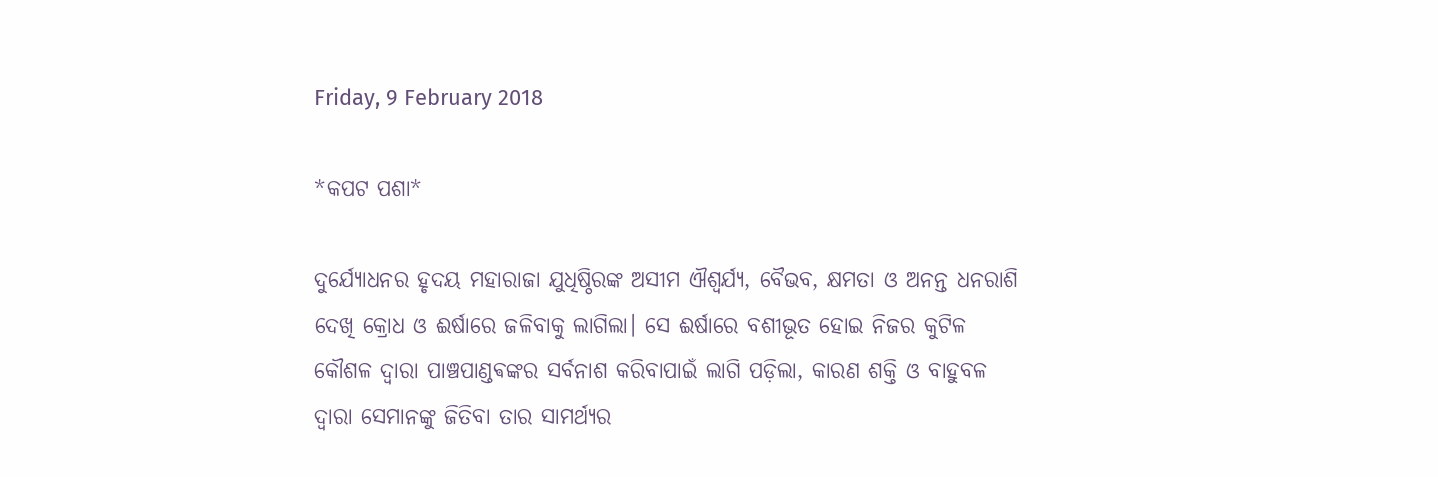Friday, 9 February 2018

*କପଟ ପଶା*

ଦୁର୍ଯ୍ୟୋଧନର ହୃଦୟ ମହାରାଜା ଯୁଧିଷ୍ଠିରଙ୍କ ଅସୀମ ଐଶ୍ୱର୍ଯ୍ୟ, ବୈଭବ, କ୍ଷମତା ଓ ଅନନ୍ତ ଧନରାଶି ଦେଖି କ୍ରୋଧ ଓ ଈର୍ଷାରେ ଜଳିବାକୁ ଲାଗିଲା। ସେ ଈର୍ଷାରେ ବଶୀଭୂତ ହୋଇ ନିଜର କୁଟିଳ କୌଶଳ ଦ୍ୱାରା ପାଞ୍ଚପାଣ୍ଡଵଙ୍କର ସର୍ବନାଶ କରିବାପାଇଁ ଲାଗି ପଡ଼ିଲା, କାରଣ ଶକ୍ତି ଓ ବାହୁବଳ ଦ୍ୱାରା ସେମାନଙ୍କୁ ଜିତିବା ତାର ସାମର୍ଥ୍ୟର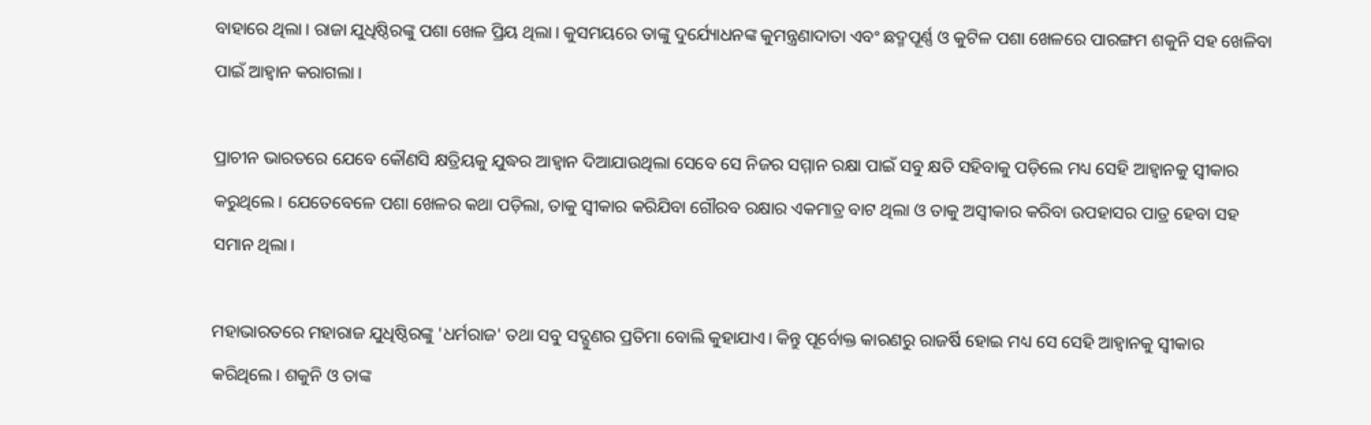ବାହାରେ ଥିଲା। ରାଜା ଯୁଧିଷ୍ଠିରଙ୍କୁ ପଶା ଖେଳ ପ୍ରିୟ ଥିଲା। କୁସମୟରେ ତାଙ୍କୁ ଦୁର୍ଯ୍ୟୋଧନଙ୍କ କୁମନ୍ତ୍ରଣାଦାତା ଏବଂ ଛଦ୍ମପୂର୍ଣ୍ଣ ଓ କୁଟିଳ ପଶା ଖେଳରେ ପାରଙ୍ଗମ ଶକୁନି ସହ ଖେଳିବା ପାଇଁ ଆହ୍ୱାନ କରାଗଲା।

ପ୍ରାଚୀନ ଭାରତରେ ଯେବେ କୌଣସି କ୍ଷତ୍ରିୟକୁ ଯୁଦ୍ଧର ଆହ୍ୱାନ ଦିଆଯାଉଥିଲା ସେବେ ସେ ନିଜର ସମ୍ମାନ ରକ୍ଷା ପାଇଁ ସବୁ କ୍ଷତି ସହିବାକୁ ପଡ଼ିଲେ ମଧ୍ୟ ସେହି ଆହ୍ୱାନକୁ ସ୍ୱୀକାର କରୁଥିଲେ। ଯେତେବେଳେ ପଶା ଖେଳର କଥା ପଡ଼ିଲା, ତାକୁ ସ୍ୱୀକାର କରିଯିବା ଗୌରବ ରକ୍ଷାର ଏକମାତ୍ର ବାଟ ଥିଲା ଓ ତାକୁ ଅସ୍ବୀକାର କରିବା ଉପହାସର ପାତ୍ର ହେବା ସହ ସମାନ ଥିଲା।

ମହାଭାରତରେ ମହାରାଜ ଯୁଧିଷ୍ଠିରଙ୍କୁ 'ଧର୍ମରାଜ' ତଥା ସବୁ ସଦ୍ଗୁଣର ପ୍ରତିମା ବୋଲି କୁହାଯାଏ। କିନ୍ତୁ ପୂର୍ବୋକ୍ତ କାରଣରୁ ରାଜର୍ଷି ହୋଇ ମଧ୍ୟ ସେ ସେହି ଆହ୍ୱାନକୁ ସ୍ୱୀକାର କରିଥିଲେ। ଶକୁନି ଓ ତାଙ୍କ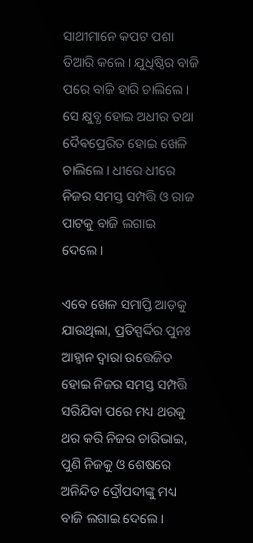ସାଥୀମାନେ କପଟ ପଶା ତିଆରି କଲେ। ଯୁଧିଷ୍ଠିର ବାଜି ପରେ ବାଜି ହାରି ଚାଲିଲେ। ସେ କ୍ଷୁବ୍ଧ ହୋଇ ଅଧୀର ତଥା ଦୈଵପ୍ରେରିତ ହୋଇ ଖେଳି ଚାଲିଲେ। ଧୀରେ ଧୀରେ ନିଜର ସମସ୍ତ ସମ୍ପତ୍ତି ଓ ରାଜ ପାଟକୁ ବାଜି ଲଗାଇ ଦେଲେ।

ଏବେ ଖେଳ ସମାପ୍ତି ଆଡ଼କୁ ଯାଉଥିଲା, ପ୍ରତିସ୍ପର୍ଦ୍ଦିର ପୁନଃ ଆହ୍ୱାନ ଦ୍ୱାରା ଉତ୍ତେଜିତ ହୋଇ ନିଜର ସମସ୍ତ ସମ୍ପତ୍ତି ସରିଯିବା ପରେ ମଧ୍ୟ ଥରକୁ ଥର କରି ନିଜର ଚାରିଭାଇ, ପୁଣି ନିଜକୁ ଓ ଶେଷରେ ଅନିନ୍ଦିତ ଦ୍ରୌପଦୀଙ୍କୁ ମଧ୍ୟ ବାଜି ଲଗାଇ ଦେଲେ।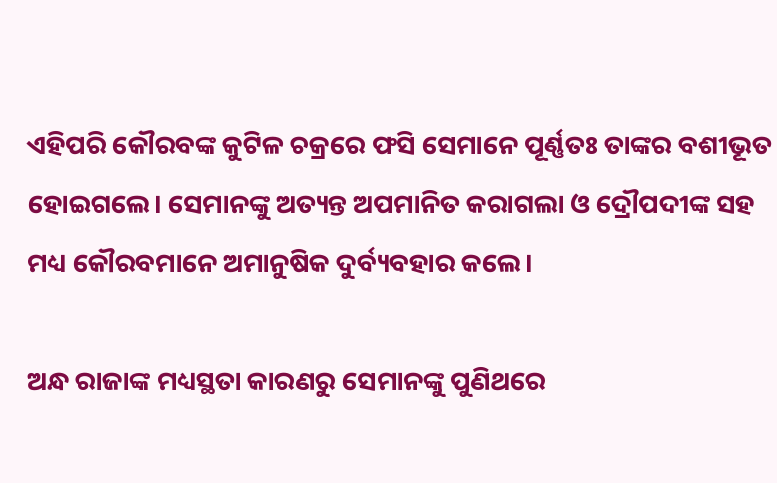ଏହିପରି କୌରବଙ୍କ କୁଟିଳ ଚକ୍ରରେ ଫସି ସେମାନେ ପୂର୍ଣ୍ଣତଃ ତାଙ୍କର ବଶୀଭୂତ ହୋଇଗଲେ। ସେମାନଙ୍କୁ ଅତ୍ୟନ୍ତ ଅପମାନିତ କରାଗଲା ଓ ଦ୍ରୌପଦୀଙ୍କ ସହ ମଧ୍ୟ କୌରବମାନେ ଅମାନୁଷିକ ଦୁର୍ବ୍ୟବହାର କଲେ।

ଅନ୍ଧ ରାଜାଙ୍କ ମଧ୍ୟସ୍ଥତା କାରଣରୁ ସେମାନଙ୍କୁ ପୁଣିଥରେ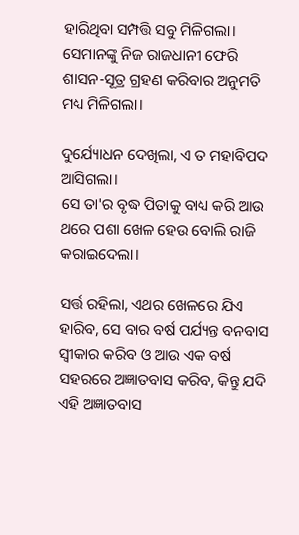ହାରିଥିବା ସମ୍ପତ୍ତି ସବୁ ମିଳିଗଲା। ସେମାନଙ୍କୁ ନିଜ ରାଜଧାନୀ ଫେରି ଶାସନ-ସୂତ୍ର ଗ୍ରହଣ କରିବାର ଅନୁମତି ମଧ୍ୟ ମିଳିଗଲା।

ଦୁର୍ଯ୍ୟୋଧନ ଦେଖିଲା, ଏ ତ ମହାବିପଦ ଆସିଗଲା।
ସେ ତା'ର ବୃଦ୍ଧ ପିତାକୁ ବାଧ୍ୟ କରି ଆଉ ଥରେ ପଶା ଖେଳ ହେଉ ବୋଲି ରାଜି କରାଇଦେଲା।

ସର୍ତ୍ତ ରହିଲା, ଏଥର ଖେଳରେ ଯିଏ ହାରିବ, ସେ ବାର ବର୍ଷ ପର୍ଯ୍ୟନ୍ତ ବନବାସ ସ୍ୱୀକାର କରିବ ଓ ଆଉ ଏକ ବର୍ଷ ସହରରେ ଅଜ୍ଞାତବାସ କରିବ, କିନ୍ତୁ ଯଦି ଏହି ଅଜ୍ଞାତବାସ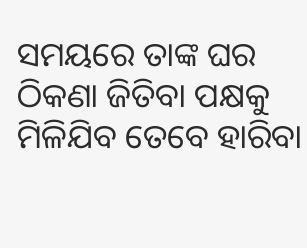ସମୟରେ ତାଙ୍କ ଘର ଠିକଣା ଜିତିବା ପକ୍ଷକୁ ମିଳିଯିବ ତେବେ ହାରିବା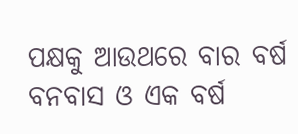ପକ୍ଷକୁ ଆଉଥରେ ବାର ବର୍ଷ ବନବାସ ଓ ଏକ ବର୍ଷ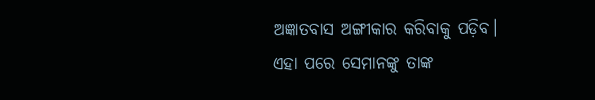ଅଜ୍ଞାତବାସ ଅଙ୍ଗୀକାର କରିବାକୁ ପଡ଼ିବ। ଏହା ପରେ ସେମାନଙ୍କୁ ତାଙ୍କ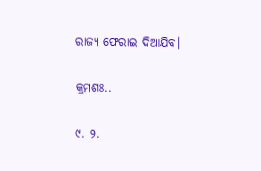ରାଜ୍ୟ ଫେରାଇ ଦିଆଯିବ।

କ୍ରମଶଃ..

୯. ୨.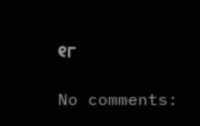୧୮

No comments: